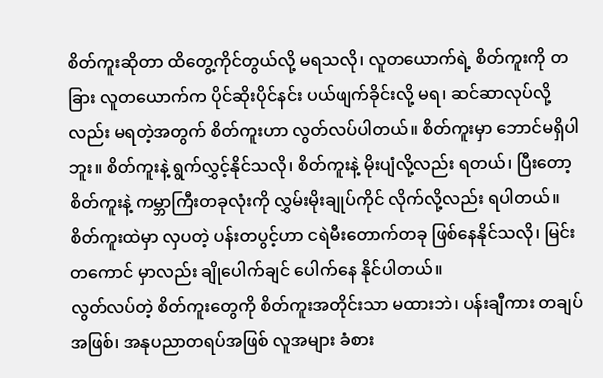စိတ်ကူးဆိုတာ ထိတွေ့ကိုင်တွယ်လို့ မရသလို၊ လူတယောက်ရဲ့ စိတ်ကူးကို တခြား လူတယောက်က ပိုင်ဆိုးပိုင်နင်း ပယ်ဖျက်ခိုင်းလို့ မရ၊ ဆင်ဆာလုပ်လို့လည်း မရတဲ့အတွက် စိတ်ကူးဟာ လွတ်လပ်ပါတယ်။ စိတ်ကူးမှာ ဘောင်မရှိပါဘူး။ စိတ်ကူးနဲ့ ရွက်လွှင့်နိုင်သလို၊ စိတ်ကူးနဲ့ မိုးပျံလို့လည်း ရတယ်၊ ပြီးတော့ စိတ်ကူးနဲ့ ကမ္ဘာကြီးတခုလုံးကို လွှမ်းမိုးချုပ်ကိုင် လိုက်လို့လည်း ရပါတယ်။ စိတ်ကူးထဲမှာ လှပတဲ့ ပန်းတပွင့်ဟာ ငရဲမီးတောက်တခု ဖြစ်နေနိုင်သလို၊ မြင်းတကောင် မှာလည်း ချိုပေါက်ချင် ပေါက်နေ နိုင်ပါတယ်။
လွတ်လပ်တဲ့ စိတ်ကူးတွေကို စိတ်ကူးအတိုင်းသာ မထားဘဲ၊ ပန်းချီကား တချပ်အဖြစ်၊ အနုပညာတရပ်အဖြစ် လူအများ ခံစား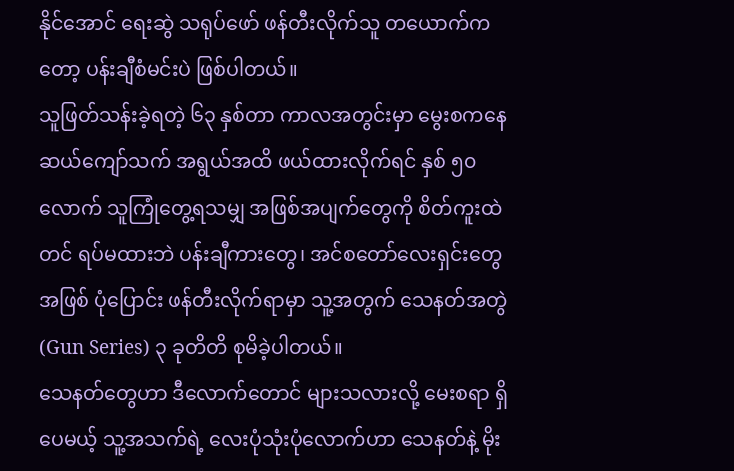နိုင်အောင် ရေးဆွဲ သရုပ်ဖော် ဖန်တီးလိုက်သူ တယောက်ကတော့ ပန်းချီစံမင်းပဲ ဖြစ်ပါတယ်။
သူဖြတ်သန်းခဲ့ရတဲ့ ၆၃ နှစ်တာ ကာလအတွင်းမှာ မွေးစကနေ ဆယ်ကျော်သက် အရွယ်အထိ ဖယ်ထားလိုက်ရင် နှစ် ၅၀ လောက် သူကြုံတွေ့ရသမျှ အဖြစ်အပျက်တွေကို စိတ်ကူးထဲတင် ရပ်မထားဘဲ ပန်းချီကားတွေ၊ အင်စတော်လေးရှင်းတွေ အဖြစ် ပုံပြောင်း ဖန်တီးလိုက်ရာမှာ သူ့အတွက် သေနတ်အတွဲ (Gun Series) ၃ ခုတိတိ စုမိခဲ့ပါတယ်။
သေနတ်တွေဟာ ဒီလောက်တောင် များသလားလို့ မေးစရာ ရှိပေမယ့် သူ့အသက်ရဲ့ လေးပုံသုံးပုံလောက်ဟာ သေနတ်နဲ့ မိုး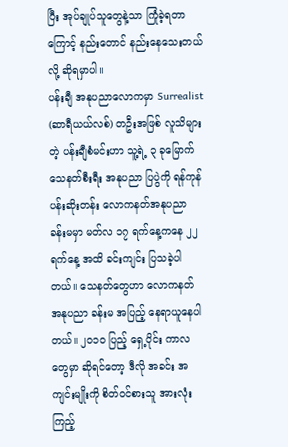ပြီး အုပ်ချုပ်သူတွေနဲ့သာ ကြုံခဲ့ရတာကြောင့် နည်းတောင် နည်းနေသေးတယ်လို့ ဆိုရမှာပါ။
ပန်းချီ အနုပညာလောကမှာ Surrealist (ဆာရီယယ်လစ်) တဦးအဖြစ် လူသိများတဲ့ ပန်းချီစံမင်းဟာ သူ့ရဲ့ ၃ ခုမြောက် သေနတ်စီးရီး အနုပညာ ပြပွဲကို ရန်ကုန် ပန်းဆိုးတန်း လောကနတ်အနုပညာ ခန်းမမှာ မတ်လ ၁၇ ရက်နေ့ကနေ ၂၂ ရက်နေ့ အထိ ခင်းကျင်း ပြသခဲ့ပါတယ်။ သေနတ်တွေဟာ လောကနတ် အနုပညာ ခန်းမ အပြည့် နေရာယူနေပါတယ်။ ၂၀၁၀ ပြည့် ရှေ့ပိုင်း ကာလတွေမှာ ဆိုရင်တော့ ဒီလို အခင်း အကျင်းမျိုးကို စိတ်ဝင်စားသူ အားလုံး ကြည့်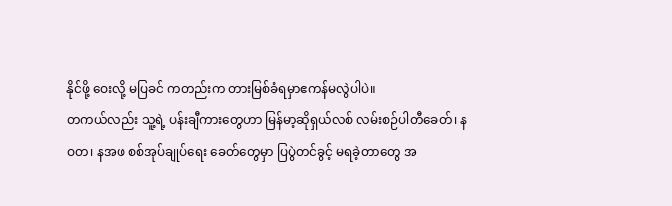နိုင်ဖို့ ဝေးလို့ မပြခင် ကတည်းက တားမြစ်ခံရမှာဧကန်မလွဲပါပဲ။
တကယ်လည်း သူ့ရဲ့ ပန်းချီကားတွေဟာ မြန်မာ့ဆိုရှယ်လစ် လမ်းစဉ်ပါတီခေတ်၊ နဝတ၊ နအဖ စစ်အုပ်ချုပ်ရေး ခေတ်တွေမှာ ပြပွဲတင်ခွင့် မရခဲ့တာတွေ အ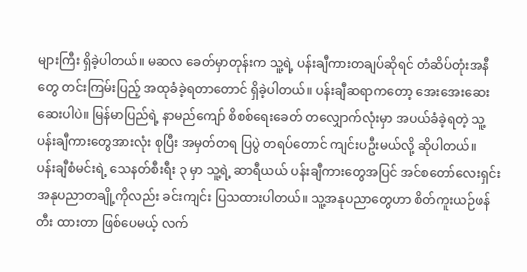များကြီး ရှိခဲ့ပါတယ်။ မဆလ ခေတ်မှာတုန်းက သူ့ရဲ့ ပန်းချီကားတချပ်ဆိုရင် တံဆိပ်တုံးအနီတွေ တင်းကြမ်းပြည့် အထုခံခဲ့ရတာတောင် ရှိခဲ့ပါတယ်။ ပန်းချီဆရာကတော့ အေးအေးဆေးဆေးပါပဲ။ မြန်မာပြည်ရဲ့ နာမည်ကျော် စိစစ်ရေးခေတ် တလျှောက်လုံးမှာ အပယ်ခံခဲ့ရတဲ့ သူ့ပန်းချီကားတွေအားလုံး စုပြီး အမှတ်တရ ပြပွဲ တရပ်တောင် ကျင်းပဦးမယ်လို့ ဆိုပါတယ်။
ပန်းချီစံမင်းရဲ့ သေနတ်စီးရီး ၃ မှာ သူ့ရဲ့ ဆာရီယယ် ပန်းချီကားတွေအပြင် အင်စတော်လေးရှင်း အနုပညာတချို့ကိုလည်း ခင်းကျင်း ပြသထားပါတယ်။ သူ့အနုပညာတွေဟာ စိတ်ကူးယဉ်ဖန်တီး ထားတာ ဖြစ်ပေမယ့် လက်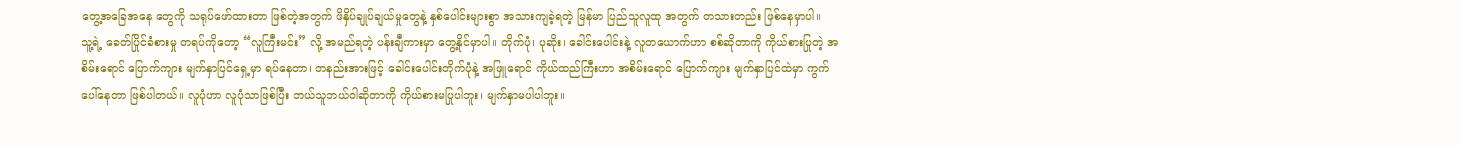တွေ့အခြေအနေ တွေကို သရုပ်ဖော်ထားတာ ဖြစ်တဲ့အတွက် ဖိနှိပ်ချုပ်ချယ်မှုတွေနဲ့ နှစ်ပေါင်းများစွာ အသားကျခဲ့ရတဲ့ မြန်မာ ပြည်သူလူထု အတွက် တသားတည်း ဖြစ်နေမှာပါ။
သူ့ရဲ့ ခေတ်ပြိုင်ခံစားမှု တရပ်ကိုတော့ “လူကြီးမင်း” လို့ အမည်ရတဲ့ ပန်းချီကားမှာ တွေ့နိုင်မှာပါ။ တိုက်ပုံ၊ ပုဆိုး၊ ခေါင်းပေါင်းနဲ့ လူတယောက်ဟာ စစ်ဆိုတာကို ကိုယ်စားပြုတဲ့ အစိမ်းရောင် ပြောက်ကျား မျက်နှာပြင်ရှေ့မှာ ရပ်နေတာ၊ တနည်းအားဖြင့် ခေါင်းပေါင်းတိုက်ပုံနဲ့ အဖြူရောင် ကိုယ်ထည်ကြီးဟာ အစိမ်းရောင် ပြောက်ကျား မျက်နှာပြင်ထဲမှာ ကွက်ပေါ်နေတာ ဖြစ်ပါတယ်။ လူပုံဟာ လူပုံသာဖြစ်ပြီး ဘယ်သူဘယ်ဝါဆိုတာကို ကိုယ်စားမပြုပါဘူး၊ မျက်နှာမပါပါဘူး။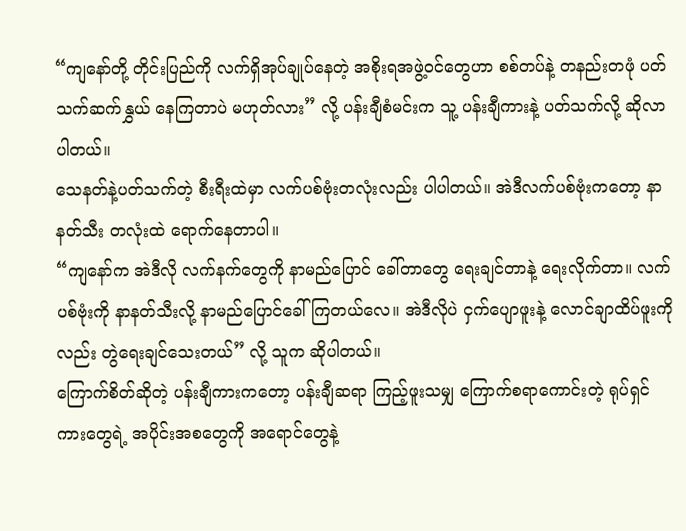“ကျနော်တို့ တိုင်းပြည်ကို လက်ရှိအုပ်ချုပ်နေတဲ့ အစိုးရအဖွဲ့ဝင်တွေဟာ စစ်တပ်နဲ့ တနည်းတဖုံ ပတ်သက်ဆက်နွှယ် နေကြတာပဲ မဟုတ်လား” လို့ ပန်းချီစံမင်းက သူ့ ပန်းချီကားနဲ့ ပတ်သက်လို့ ဆိုလာပါတယ်။
သေနတ်နဲ့ပတ်သက်တဲ့ စီးရီးထဲမှာ လက်ပစ်ဗုံးတလုံးလည်း ပါပါတယ်။ အဲဒီလက်ပစ်ဗုံးကတော့ နာနတ်သီး တလုံးထဲ ရောက်နေတာပါ။
“ကျနော်က အဲဒီလို လက်နက်တွေကို နာမည်ပြောင် ခေါ်တာတွေ ရေးချင်တာနဲ့ ရေးလိုက်တာ။ လက်ပစ်ဗုံးကို နာနတ်သီးလို့ နာမည်ပြောင်ခေါ်ကြတယ်လေ။ အဲဒီလိုပဲ ငှက်ပျောဖူးနဲ့ လောင်ချာထိပ်ဖူးကိုလည်း တွဲရေးချင်သေးတယ်” လို့ သူက ဆိုပါတယ်။
ကြောက်စိတ်ဆိုတဲ့ ပန်းချီကားကတော့ ပန်းချီဆရာ ကြည့်ဖူးသမျှ ကြောက်စရာကောင်းတဲ့ ရုပ်ရှင်ကားတွေရဲ့ အပိုင်းအစတွေကို အရောင်တွေနဲ့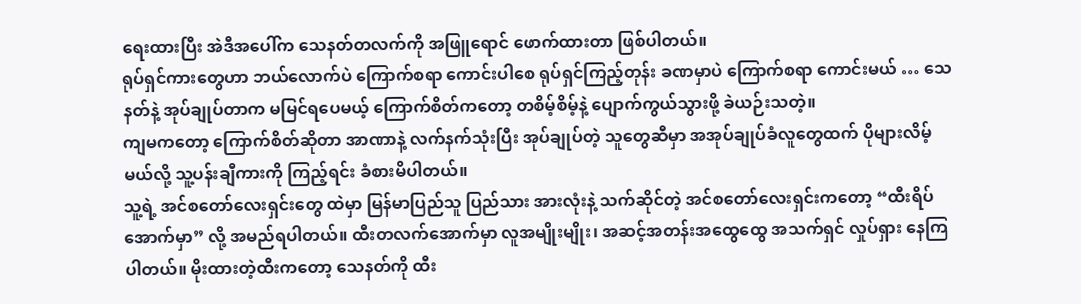ရေးထားပြီး အဲဒီအပေါ်က သေနတ်တလက်ကို အဖြူရောင် ဖောက်ထားတာ ဖြစ်ပါတယ်။
ရုပ်ရှင်ကားတွေဟာ ဘယ်လောက်ပဲ ကြောက်စရာ ကောင်းပါစေ ရုပ်ရှင်ကြည့်တုန်း ခဏမှာပဲ ကြောက်စရာ ကောင်းမယ် … သေနတ်နဲ့ အုပ်ချုပ်တာက မမြင်ရပေမယ့် ကြောက်စိတ်ကတော့ တစိမ့်စိမ့်နဲ့ ပျောက်ကွယ်သွားဖို့ ခဲယဉ်းသတဲ့။
ကျမကတော့ ကြောက်စိတ်ဆိုတာ အာဏာနဲ့ လက်နက်သုံးပြီး အုပ်ချုပ်တဲ့ သူတွေဆီမှာ အအုပ်ချုပ်ခံလူတွေထက် ပိုများလိမ့်မယ်လို့ သူ့ပန်းချီကားကို ကြည့်ရင်း ခံစားမိပါတယ်။
သူ့ရဲ့ အင်စတော်လေးရှင်းတွေ ထဲမှာ မြန်မာပြည်သူ ပြည်သား အားလုံးနဲ့ သက်ဆိုင်တဲ့ အင်စတော်လေးရှင်းကတော့ “ထီးရိပ်အောက်မှာ” လို့ အမည်ရပါတယ်။ ထီးတလက်အောက်မှာ လူအမျိုးမျိုး၊ အဆင့်အတန်းအထွေထွေ အသက်ရှင် လှုပ်ရှား နေကြပါတယ်။ မိုးထားတဲ့ထီးကတော့ သေနတ်ကို ထီး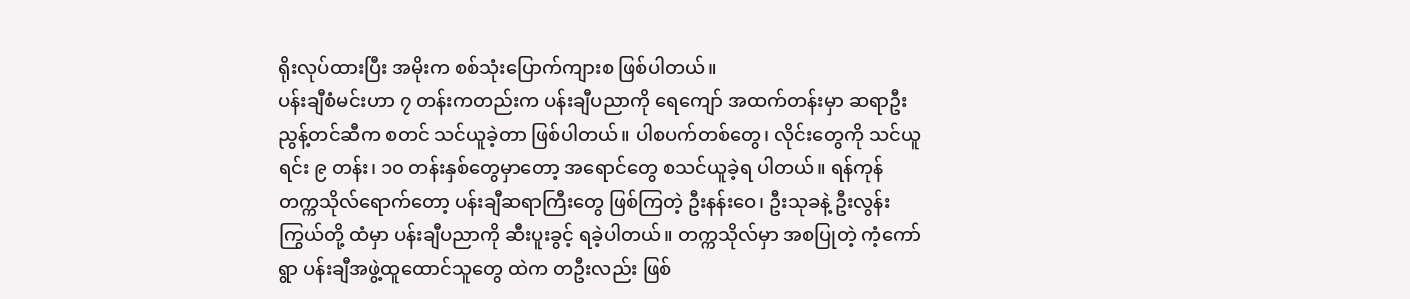ရိုးလုပ်ထားပြီး အမိုးက စစ်သုံးပြောက်ကျားစ ဖြစ်ပါတယ်။
ပန်းချီစံမင်းဟာ ၇ တန်းကတည်းက ပန်းချီပညာကို ရေကျော် အထက်တန်းမှာ ဆရာဦးညွန့်တင်ဆီက စတင် သင်ယူခဲ့တာ ဖြစ်ပါတယ်။ ပါစပက်တစ်တွေ၊ လိုင်းတွေကို သင်ယူရင်း ၉ တန်း၊ ၁၀ တန်းနှစ်တွေမှာတော့ အရောင်တွေ စသင်ယူခဲ့ရ ပါတယ်။ ရန်ကုန် တက္ကသိုလ်ရောက်တော့ ပန်းချီဆရာကြီးတွေ ဖြစ်ကြတဲ့ ဦးနန်းဝေ၊ ဦးသုခနဲ့ ဦးလွန်းကြွယ်တို့ ထံမှာ ပန်းချီပညာကို ဆီးပူးခွင့် ရခဲ့ပါတယ်။ တက္ကသိုလ်မှာ အစပြုတဲ့ ကံ့ကော်ရွာ ပန်းချီအဖွဲ့ထူထောင်သူတွေ ထဲက တဦးလည်း ဖြစ်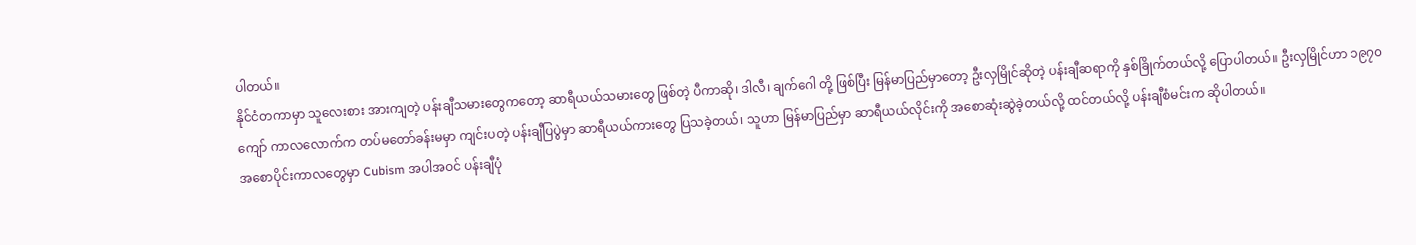ပါတယ်။
နိုင်ငံတကာမှာ သူလေးစား အားကျတဲ့ ပန်းချီသမားတွေကတော့ ဆာရီယယ်သမားတွေ ဖြစ်တဲ့ ပီကာဆို၊ ဒါလီ၊ ချက်ဂေါ တို့ ဖြစ်ပြီး မြန်မာပြည်မှာတော့ ဦးလှမြိုင်ဆိုတဲ့ ပန်းချီဆရာကို နှစ်ခြိုက်တယ်လို့ ပြောပါတယ်။ ဦးလှမြိုင်ဟာ ၁၉၇၀ ကျော် ကာလလောက်က တပ်မတော်ခန်းမမှာ ကျင်းပတဲ့ ပန်းချီပြပွဲမှာ ဆာရီယယ်ကားတွေ ပြသခဲ့တယ်၊ သူဟာ မြန်မာပြည်မှာ ဆာရီယယ်လိုင်းကို အစောဆုံးဆွဲခဲ့တယ်လို့ ထင်တယ်လို့ ပန်းချီစံမင်းက ဆိုပါတယ်။
အစောပိုင်းကာလတွေမှာ Cubism အပါအဝင် ပန်းချီပုံ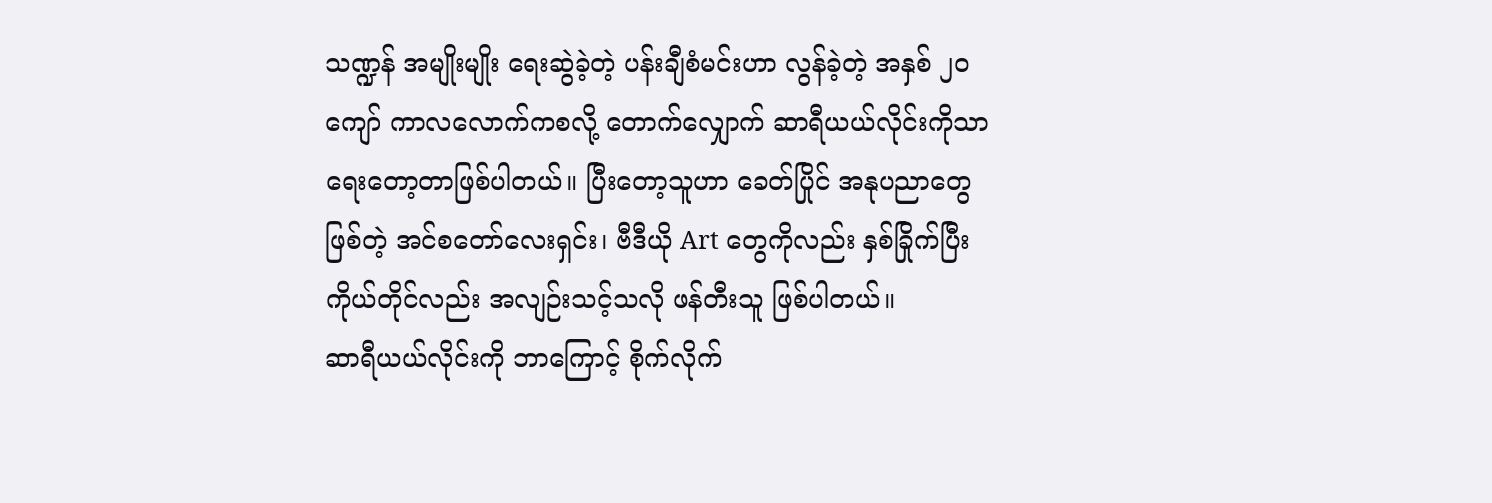သဏ္ဍန် အမျိုးမျိုး ရေးဆွဲခဲ့တဲ့ ပန်းချီစံမင်းဟာ လွန်ခဲ့တဲ့ အနှစ် ၂၀ ကျော် ကာလလောက်ကစလို့ တောက်လျှောက် ဆာရီယယ်လိုင်းကိုသာ ရေးတော့တာဖြစ်ပါတယ်။ ပြီးတော့သူဟာ ခေတ်ပြိုင် အနုပညာတွေ ဖြစ်တဲ့ အင်စတော်လေးရှင်း၊ ဗီဒီယို Art တွေကိုလည်း နှစ်ခြိုက်ပြီး ကိုယ်တိုင်လည်း အလျဉ်းသင့်သလို ဖန်တီးသူ ဖြစ်ပါတယ်။
ဆာရီယယ်လိုင်းကို ဘာကြောင့် စိုက်လိုက်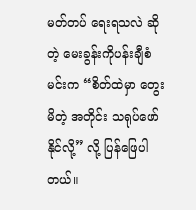မတ်တပ် ရေးရသလဲ ဆိုတဲ့ မေးခွန်းကိုပန်းချီစံမင်းက “စိတ်ထဲမှာ တွေးမိတဲ့ အတိုင်း သရုပ်ဖော်နိုင်လို့” လို့ ပြန်ဖြေပါတယ်။